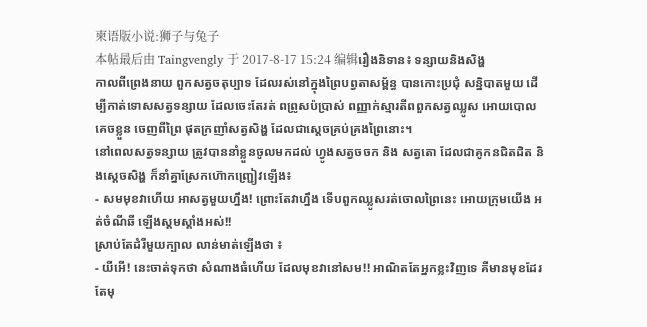柬语版小说:狮子与兔子
本帖最后由 Taingvengly 于 2017-8-17 15:24 编辑រឿងនិទាន៖ ទន្សាយនិងសិង្ហ
កាលពីព្រេងនាយ ពួកសត្វចតុប្បាទ ដែលរស់នៅក្នុងព្រៃបព្វតាសម្ព័ន្ធ បានកោះប្រជុំ សន្និបាតមួយ ដើម្បីកាត់ទោសសត្វទន្សាយ ដែលចេះតែរត់ ពព្រូសប៉ប្រាស់ ពញ្ញាក់ស្មារតីពពួកសត្វឈ្លូស អោយបោលគេចខ្លួន ចេញពីព្រៃ ផុតក្រញាំសត្វសិង្ហ ដែលជាស្តេចគ្រប់គ្រងព្រៃនោះ។
នៅពេលសត្វទន្សាយ ត្រូវបាននាំខ្លួនចូលមកដល់ ហ្វូងសត្វចចក និង សត្វតោ ដែលជាគូកនជិតដិត និងស្តេចសិង្ហ ក៏នាំគ្នាស្រែកហ៊ោកញ្ជ្រៀវឡើង៖
- សមមុខវាហើយ អាសត្វមួយហ្នឹង! ព្រោះតែវាហ្នឹង ទើបពួកឈ្លូសរត់ចោលព្រៃនេះ អោយក្រុមយើង អត់ចំណីឆី ឡើងស្គមស្គាំងអស់!!
ស្រាប់តែដំរីមួយក្បាល លាន់មាត់ឡើងថា ៖
- យីអើ! នេះចាត់ទុកថា សំណាងធំហើយ ដែលមុខវានៅសម!! អាណិតតែអ្នកខ្លះវិញទេ គឺមានមុខដែរ តែមុ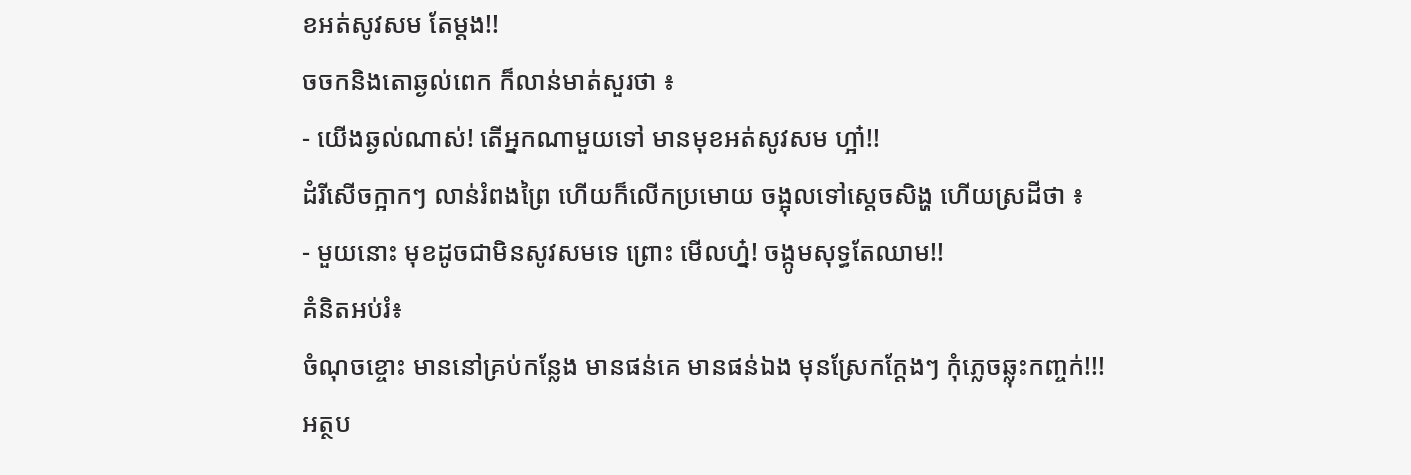ខអត់សូវសម តែម្តង!!
ចចកនិងតោឆ្ងល់ពេក ក៏លាន់មាត់សួរថា ៖
- យើងឆ្ងល់ណាស់! តើអ្នកណាមួយទៅ មានមុខអត់សូវសម ហ្អា៎!!
ដំរីសើចក្អាកៗ លាន់រំពងព្រៃ ហើយក៏លើកប្រមោយ ចង្អុលទៅស្តេចសិង្ហ ហើយស្រដីថា ៖
- មួយនោះ មុខដូចជាមិនសូវសមទេ ព្រោះ មើលហ្ន៎! ចង្កូមសុទ្ធតែឈាម!!
គំនិតអប់រំ៖
ចំណុចខ្ចោះ មាននៅគ្រប់កន្លែង មានផន់គេ មានផន់ឯង មុនស្រែកក្ដែងៗ កុំភ្លេចឆ្លុះកញ្ចក់!!!
អត្ថប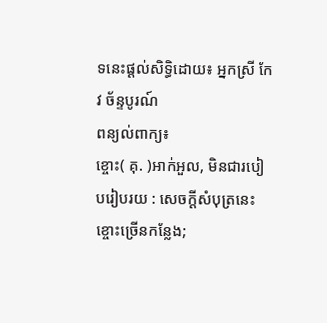ទនេះផ្ដល់សិទ្ធិដោយ៖ អ្នកស្រី កែវ ច័ន្ទបូរណ៍
ពន្យល់ពាក្យ៖
ខ្ចោះ( គុ. )អាក់អួល, មិនជារបៀបរៀបរយ : សេចក្ដីសំបុត្រនេះខ្ចោះច្រើនកន្លែង;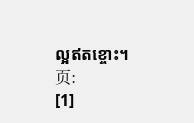ល្អឥតខ្ចោះ។
页:
[1]